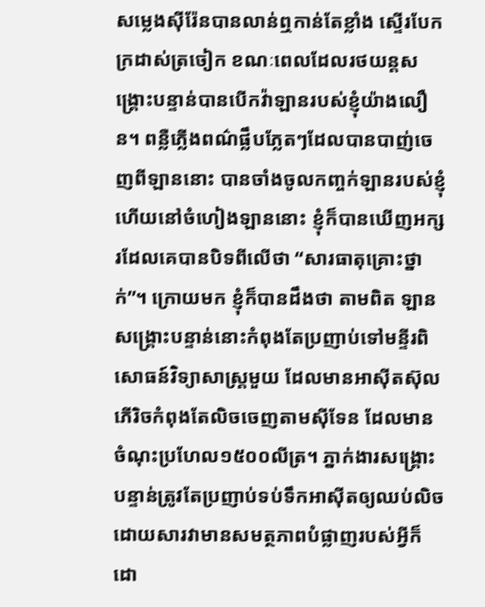សម្លេងស៊ីរ៉ែនបានលាន់ឮកាន់តែខ្លាំង ស្ទើរបែកក្រដាស់ត្រចៀក ខណៈពេលដែលរថយន្តសង្រ្គោះបន្ទាន់បានបើកវ៉ាឡានរបស់ខ្ញុំយ៉ាងលឿន។ ពន្លឺភ្លើងពណ៌ផ្លឹបភ្លែតៗដែលបានបាញ់ចេញពីឡាននោះ បានចាំងចូលកញ្ចក់ឡានរបស់ខ្ញុំ ហើយនៅចំហៀងឡាននោះ ខ្ញុំក៏បានឃើញអក្សរដែលគេបានបិទពីលើថា “សារធាតុគ្រោះថ្នាក់”។ ក្រោយមក ខ្ញុំក៏បានដឹងថា តាមពិត ឡានសង្រ្គោះបន្ទាន់នោះកំពុងតែប្រញាប់ទៅមន្ទីរពិសោធន៍វិទ្យាសាស្រ្តមួយ ដែលមានអាស៊ីតស៊ុលភើរិចកំពុងតែលិចចេញតាមស៊ីទែន ដែលមានចំណុះប្រហែល១៥០០លីត្រ។ ភ្នាក់ងារសង្រ្គោះបន្ទាន់ត្រូវតែប្រញាប់ទប់ទឹកអាស៊ីតឲ្យឈប់លិច ដោយសារវាមានសមត្ថភាពបំផ្លាញរបស់អ្វីក៏ដោ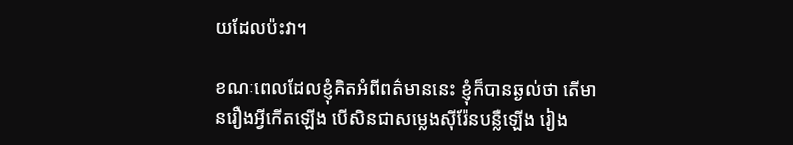យដែលប៉ះវា។

ខណៈពេលដែលខ្ញុំគិតអំពីពត៌មាននេះ ខ្ញុំក៏បានឆ្ងល់ថា តើមានរឿងអ្វីកើតឡើង បើសិនជាសម្លេងស៊ីរ៉ែនបន្លឺឡើង រៀង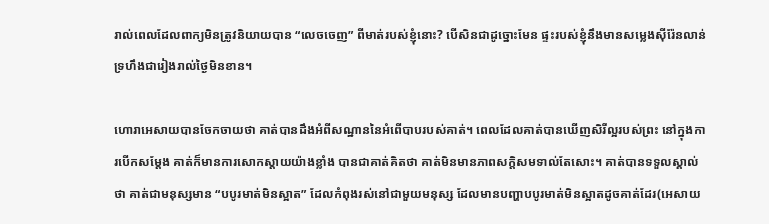រាល់ពេលដែលពាក្យមិនត្រូវនិយាយបាន “លេចចេញ” ពីមាត់របស់ខ្ញុំនោះ? បើសិនជាដូច្នោះមែន ផ្ទះរបស់ខ្ញុំនឹងមានសម្លេងស៊ីរ៉ែនលាន់ទ្រហឹងជារៀងរាល់ថ្ងៃមិនខាន។

ហោរាអេសាយបានចែកចាយថា គាត់បានដឹងអំពីសណ្ឋាននៃអំពើបាបរបស់គាត់។ ពេលដែលគាត់បានឃើញសិរីល្អរបស់ព្រះ នៅក្នុងការបើកសម្តែង គាត់ក៏មានការសោកស្តាយយ៉ាងខ្លាំង បានជាគាត់គិតថា គាត់មិនមានភាពសក្តិសមទាល់តែសោះ។ គាត់បានទទួលស្គាល់ថា គាត់ជាមនុស្សមាន “បបូរមាត់មិនស្អាត” ដែលកំពុងរស់នៅជាមួយមនុស្ស ដែលមានបញ្ហាបបូរមាត់មិនស្អាតដូចគាត់ដែរ(អេសាយ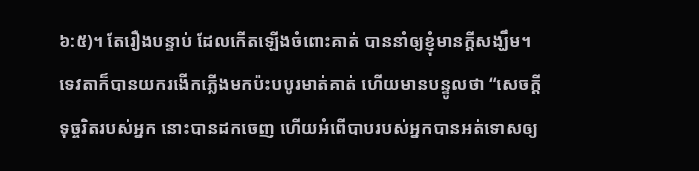៦:៥)។ តែរឿងបន្ទាប់ ដែលកើតឡើងចំពោះគាត់ បាននាំឲ្យខ្ញុំមានក្តីសង្ឃឹម។ ទេវតាក៏បានយករងើកភ្លើងមកប៉ះបបូរមាត់គាត់ ហើយមានបន្ទូលថា “សេចក្តីទុច្ចរិតរបស់អ្នក នោះបានដកចេញ ហើយអំពើបាបរបស់អ្នកបានអត់ទោសឲ្យ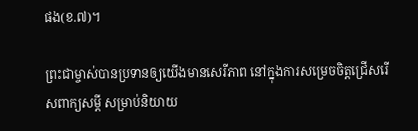ផង(ខ.៧)។

ព្រះជាម្ចាស់បានប្រទានឲ្យយើងមានសេរីភាព នៅក្នុងការសម្រេចចិត្តជ្រើសរើសពាក្យសម្តី សម្រាប់និយាយ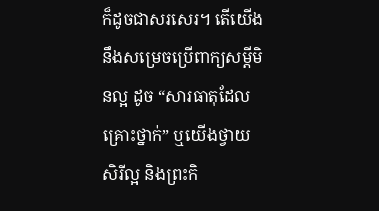ក៏ដូចជាសរសេរ។ តើយើងនឹងសម្រេចប្រើពាក្យសម្តីមិនល្អ ដូច “សារធាតុដែលគ្រោះថ្នាក់” ឬយើងថ្វាយសិរីល្អ និងព្រះកិ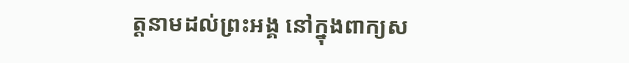ត្តនាមដល់ព្រះអង្គ នៅក្នុងពាក្យស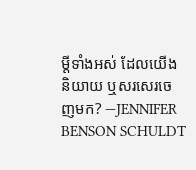ម្តីទាំងអស់ ដែលយើងនិយាយ ឬសរសេរចេញមក? —JENNIFER BENSON SCHULDT